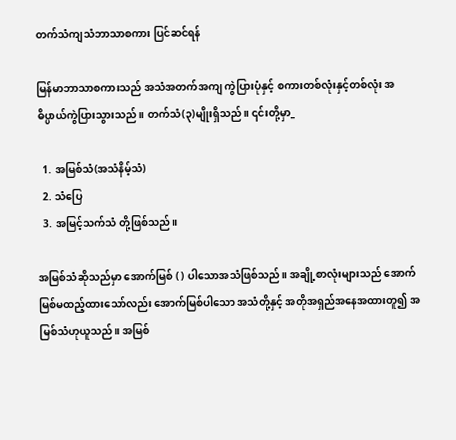တက်သံကျသံဘာသာစကား ပြင်ဆင်ရန်

မြန်မာဘာသာစကားသည် အသံအတက်အကျ ကွဲပြားပုံနှင့် စကားတစ်လုံးနှင့်တစ်လုံး အဓိပ္ပာယ်ကွဲပြားသွားသည်။ တက်သံ(၃)မျိုးရှိသည်။ ၎င်းတို့မှာ_

  1. အမြစ်သံ(အသံနိမ့်သံ)
  2. သံပြေ
  3. အမြင့်သက်သံ တို့ဖြစ်သည်။

အမြစ်သံဆိုသည်မှာ အောက်မြစ် ( ) ပါသောအသံဖြစ်သည်။ အချို့စာလုံးများသည် အောက်မြစ်မထည့်ထားသော်လည်း အောက်မြစ်ပါသော အသံတို့နှင့် အတိုအရှည်အနေအထားတူ၍ အမြစ်သံဟုယူသည်။ အမြစ်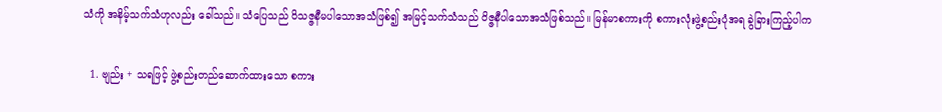သံကို အနိမ့်သက်သံဟုလည်း ခေါ်သည်။ သံပြေသည် ဝိသဇ္ဇနီမပါသောအသံဖြစ်၍ အမြင့်သက်သံသည် ဝိဇ္ဇနီပါသောအသံဖြစ်သည်။ မြန်မာစကားကို စကားလုံးဖွဲ့စည်းပုံအရ ခွဲခြားကြည့်ပါက

  1. ဗျည်း + သရဖြင့် ဖွဲ့စည်းတည်ဆောက်ထားသော စကား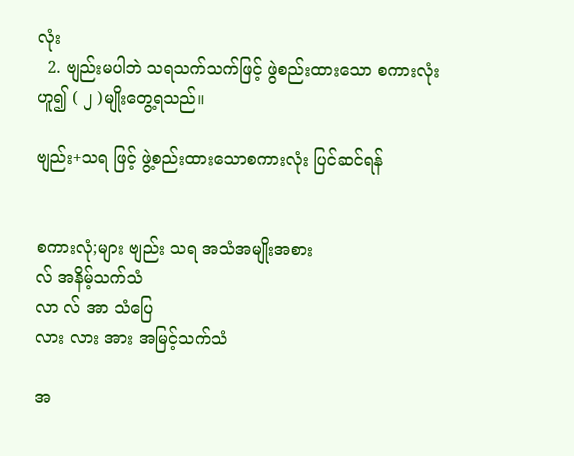လုံး
  2. ဗျည်းမပါဘဲ သရသက်သက်ဖြင့် ဖွဲစည်းထားသော စကားလုံး ဟူ၍ ( ၂ )မျိုးတွေ့ရသည်။

ဗျည်း+သရ ဖြင့် ဖွဲ့စည်းထားသောစကားလုံး ပြင်ဆင်ရန်


စကားလုံ;များ ဗျည်း သရ အသံအမျိုးအစား
လ် အနိမ့်သက်သံ
လာ လ် အာ သံပြေ
လား လား အား အမြင့်သက်သံ

အ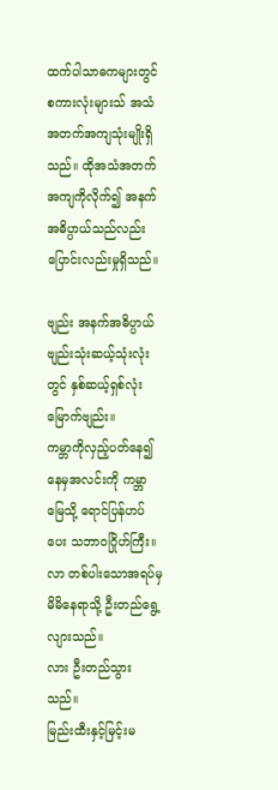ထက်ပါသာဓကများတွင် စကားလုံးများသ် အသံအတက်အကျသုံးမျိုးရှိသည်။ ထိုအသံအတက်အကျကိုလိုက်၍ အနက်အဓိပ္ပာယ်သည်လည်း ပြောင်းလည်းမှုရှိသည်။

ဗျည်း အနက်အဓိပ္ပာယ်
ဗျည်းသုံးဆယ့်သုံးလုံးတွင် နှစ်ဆယ့်ရှစ်လုံးမြောက်ဗျည်း။
ကမ္ဘာကိုလှည့်ပတ်နေ၍ နေမှအလင်းကို ကမ္ဘာမြေသို့ ရောင်ပြန်ဟပ်ပေး သဘာဝဂြိုဟ်ကြီး။
လာ တစ်ပါးသောအရပ်မှ မိမိနေရာသို့ ဦးတည်ရွေ့လျားသည်။
လား ဦးတည်သွားသည်။
မြည်းထီးနှင့်မြင့်းမ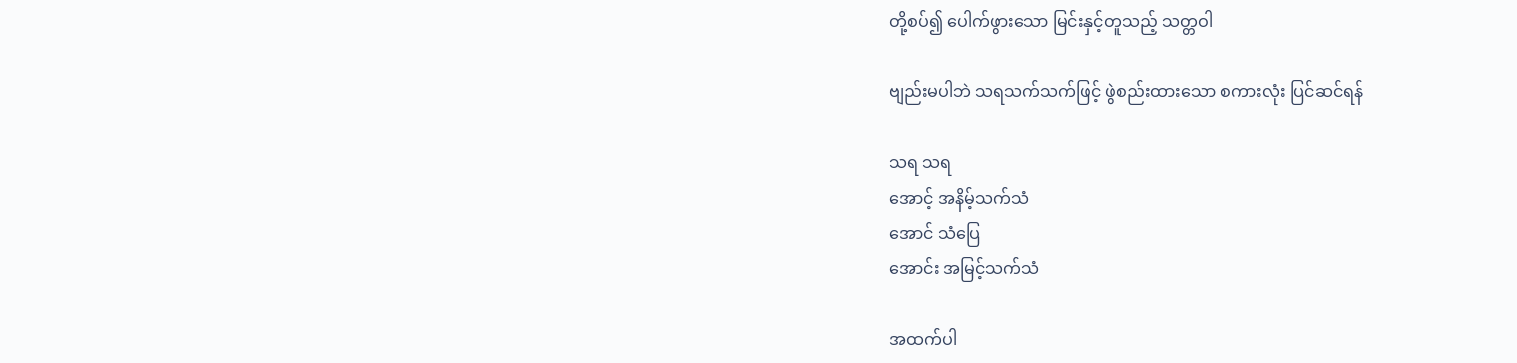တို့စပ်၍ ပေါက်ဖွားသော မြင်းနှင့်တူသည့် သတ္တဝါ

ဗျည်းမပါဘဲ သရသက်သက်ဖြင့် ဖွဲစည်းထားသော စကားလုံး ပြင်ဆင်ရန်

သရ သရ
အောင့် အနိမ့်သက်သံ
အောင် သံပြေ
အောင်း အမြင့်သက်သံ

အထက်ပါ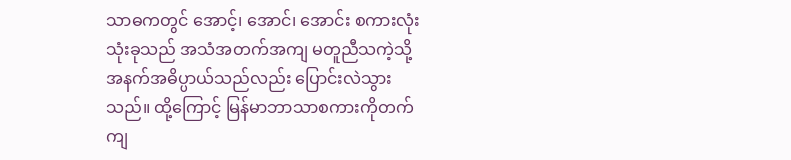သာဓကတွင် အောင့်၊ အောင်၊ အောင်း စကားလုံးသုံးခုသည် အသံအတက်အကျ မတူညီသကဲ့သို့ အနက်အဓိပ္ပာယ်သည်လည်း ပြောင်းလဲသွားသည်။ ထို့ကြောင့် မြန်မာဘာသာစကားကိုတက်ကျ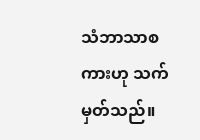သံဘာသာစကားဟု သက်မှတ်သည်။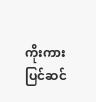ကိုးကား ပြင်ဆင်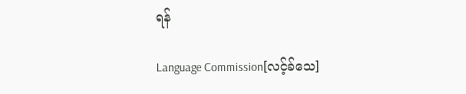ရန်

Language Commission[လင့်ခ်သေ]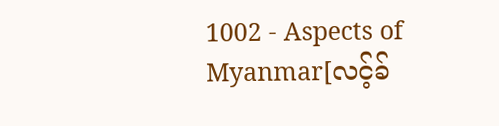1002 - Aspects of Myanmar[လင့်ခ်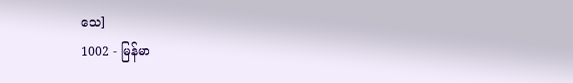သေ]
1002 - မြန်မာ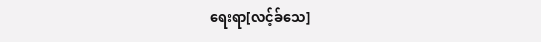ရေးရာ[လင့်ခ်သေ]